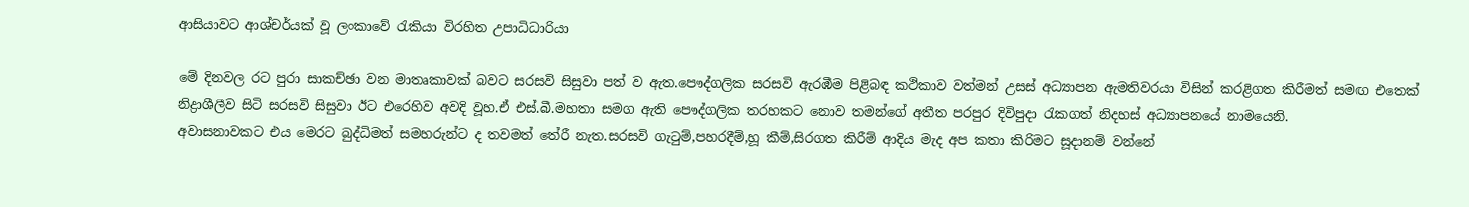ආසියාවට ආශ්චර්යක් වූ ලංකාවේ රැකියා විරහිත උපාධිධාරියා

මේ දිනවල රට පුරා සාකච්ඡා වන මාතෘකාවක් බවට සරසවි සිසුවා පත් ව ඇත.පෞද්ගලික සරසවි ඇරඹීම පිළිබඳ කථිකාව වත්මන් උසස් අධ්‍යාපන ඇමතිවරයා විසින් කරළිගත කිරීමත් සමඟ එතෙක් නිද්‍රාශීලීව සිටි සරසවි සිසුවා ඊට එරෙහිව අවදි වූහ.ඒ එස්.බී.මහතා සමග ඇති පෞද්ගලික තරහකට නොව තමන්ගේ අතීත පරපුර දිවිපුදා රැකගත් නිදහස් අධ්‍යාපනයේ නාමයෙනි.
අවාසනාවකට එය මෙරට බුද්ධිමත් සමහරුන්ට ද තවමත් තේරී නැත.සරසවි ගැටුම්,පහරදීම්,හූ කීම්,සිරගත කිරීම් ආදිය මැද අප කතා කිරිමට සූදානම් වන්නේ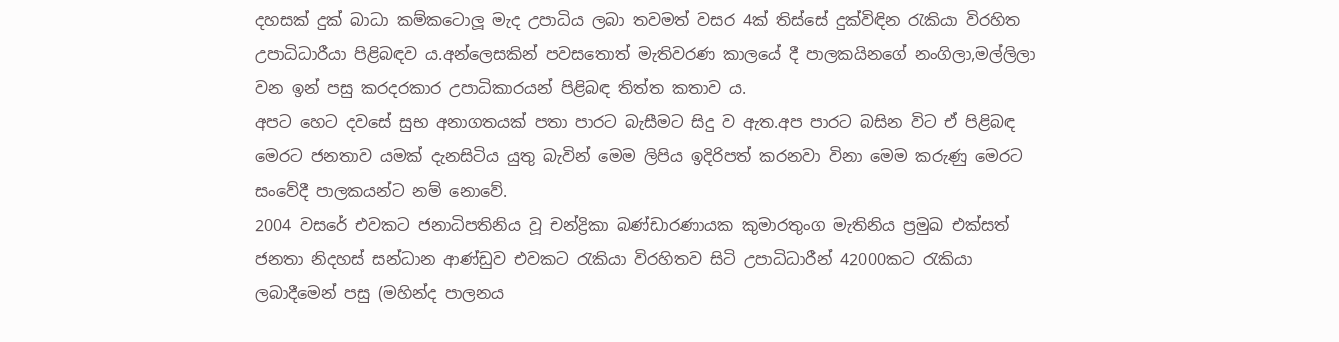දහසක් දුක් බාධා කම්කටොලූ මැද උපාධිය ලබා තවමත් වසර 4ක් තිස්සේ දුක්විඳින රැකියා විරහිත උපාධිධාරීයා පිළිබඳව ය.අන්ලෙසකින් පවසතොත් මැතිවරණ කාලයේ දී පාලකයිනගේ නංගිලා,මල්ලිලා වන ඉන් පසු කරදරකාර උපාධිකාරයන් පිළිබඳ තිත්ත කතාව ය.
අපට හෙට දවසේ සුභ අනාගතයක් පතා පාරට බැසීමට සිදු ව ඇත.අප පාරට බසින විට ඒ පිළිබඳ මෙරට ජනතාව යමක් දැනසිටිය යුතු බැවින් මෙම ලිපිය ඉදිරිපත් කරනවා විනා මෙම කරුණු මෙරට සංවේදී පාලකයන්ට නම් නොවේ.
2004 වසරේ එවකට ජනාධිපතිනිය වූ චන්ද්‍රිකා බණ්ඩාරණායක කුමාරතුංග මැතිනිය ප්‍රමුඛ එක්සත් ජනතා නිදහස් සන්ධාන ආණ්ඩුව එවකට රැකියා විරහිතව සිටි උපාධිධාරීන් 42000කට රැකියා ලබාදීමෙන් පසු (මහින්ද පාලනය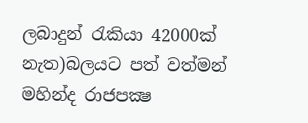ලබාදුන් රැකියා 42000ක් නැත)බලයට පත් වත්මන් මහින්ද රාජපක්‍ෂ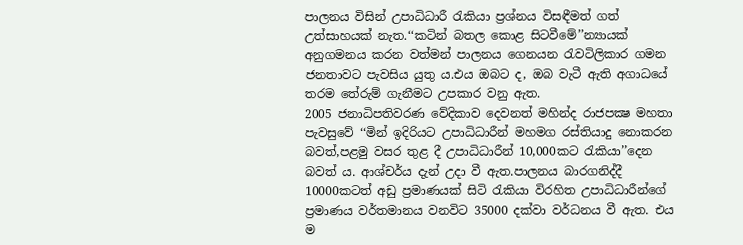පාලනය විසින් උපාධිධාරී රැකියා ප්‍රශ්නය විසඳීමත් ගත් උත්සාහයක් නැත.‘‘කටින් බතල කොළ සිටවීමේ’’න්‍යායක් අනුගමනය කරන වත්මන් පාලනය ගෙනයන රැවටිලිකාර ගමන ජනතාවට පැවසිය යුතු ය.එය ඔබට ද, ඔබ වැටී ඇති අගාධයේ තරම තේරුම් ගැනීමට උපකාර වනු ඇත.
2005 ජනාධිපතිවරණ වේදිකාව දෙවනත් මහින්ද රාජපක්‍ෂ මහතා පැවසුවේ ‘‘මින් ඉදිරියට උපාධිධාරීන් මහමග රස්තියාදු නොකරන බවත්,පළමු වසර තුළ දී උපාධිධාරීන් 10,000කට රැකියා’’දෙන බවත් ය. ආශ්චර්ය දැන් උදා වී ඇත.පාලනය බාරගනිද්දී 10000කටත් අඩු ප්‍රමාණයක් සිටි රැකියා විරහිත උපාධිධාරීන්ගේ ප්‍රමාණය වර්තමානය වනවිට 35000 දක්වා වර්ධනය වී ඇත. එය ම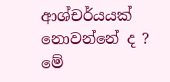ආශ්චර්යයක් නොවන්නේ ද ?
මේ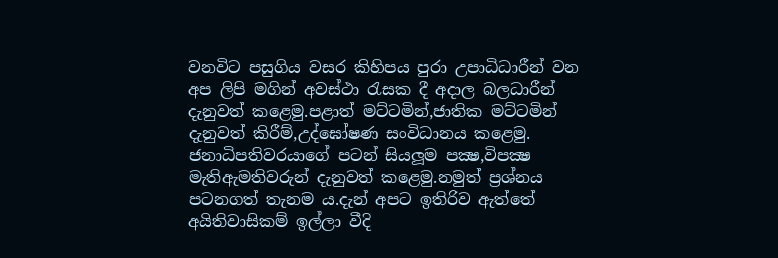වනවිට පසුගිය වසර කිහිපය පුරා උපාධිධාරීන් වන අප ලිපි මගින් අවස්ථා රැසක දී අදාල බලධාරීන් දැනුවත් කළෙමු.පළාත් මට්ටමින්,ජාතික මට්ටමින් දැනුවත් කිරීම්,උද්ඝෝෂණ සංවිධානය කළෙමු. ජනාධිපතිවරයාගේ පටන් සියලූම පක්‍ෂ,විපක්‍ෂ මැතිඇමතිවරුන් දැනුවත් කළෙමු.නමුත් ප්‍රශ්නය පටනගත් තැනම ය.දැන් අපට ඉතිරිව ඇත්තේ අයිතිවාසිකම් ඉල්ලා වීදි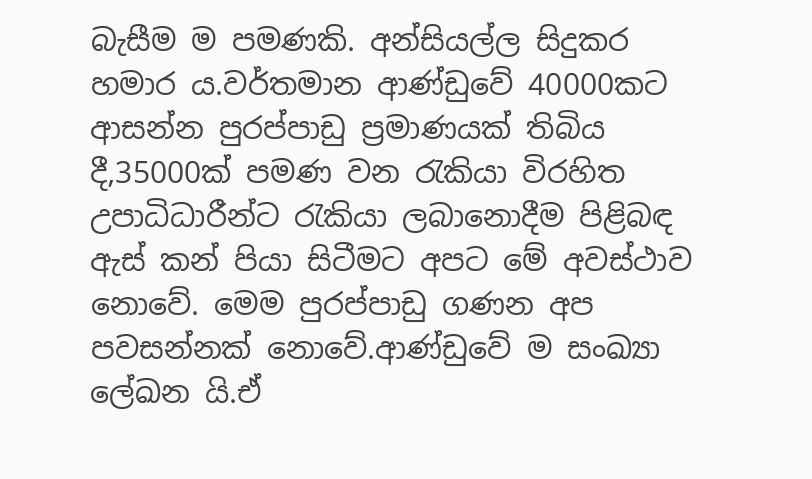බැසීම ම පමණකි. අන්සියල්ල සිදුකර හමාර ය.වර්තමාන ආණ්ඩුවේ 40000කට ආසන්න පුරප්පාඩු ප්‍රමාණයක් තිබිය දී,35000ක් පමණ වන රැකියා විරහිත උපාධිධාරීන්ට රැකියා ලබානොදීම පිළිබඳ ඇස් කන් පියා සිටීමට අපට මේ අවස්ථාව නොවේ. මෙම පුරප්පාඩු ගණන අප පවසන්නක් නොවේ.ආණ්ඩුවේ ම සංඛ්‍යා ලේඛන යි.ඒ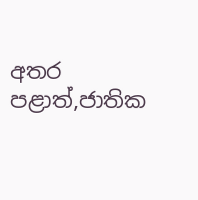අතර පළාත්,ජාතික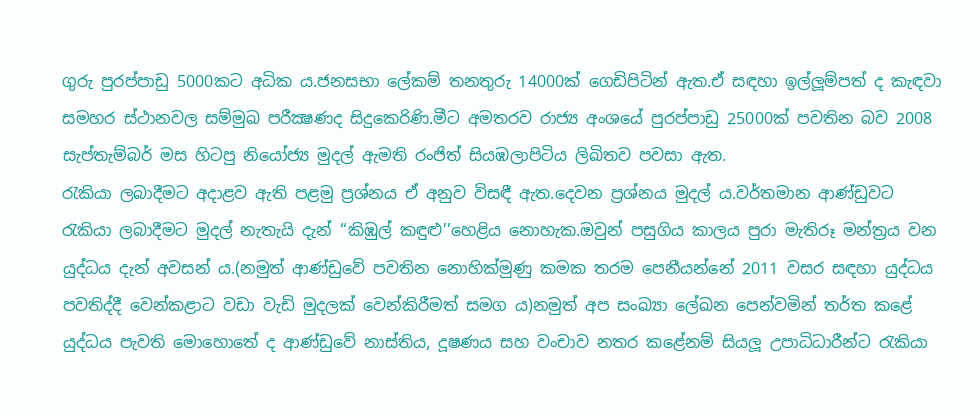ගුරු පුරප්පාඩු 5000කට අධික ය.ජනසභා ලේකම් තනතුරු 14000ක් ගෙඩිපිටින් ඇත.ඒ සඳහා ඉල්ලූම්පත් ද කැඳවා සමහර ස්ථානවල සම්මුඛ පරීක්‍ෂණද සිදුකෙරිණි.මීට අමතරව රාජ්‍ය අංශයේ පුරප්පාඩු 25000ක් පවතින බව 2008 සැප්තැම්බර් මස හිටපු නියෝජ්‍ය මුදල් ඇමති රංජිත් සියඹලාපිටිය ලිඛිතව පවසා ඇත.
රැකියා ලබාදීමට අදාළව ඇති පළමු ප්‍රශ්නය ඒ අනුව විසඳී ඇත.දෙවන ප්‍රශ්නය මුදල් ය.වර්තමාන ආණ්ඩුවට රැකියා ලබාදීමට මුදල් නැතැයි දැන් ‘‘කිඹුල් කඳුළු’’හෙළිය නොහැක.ඔවුන් පසුගිය කාලය පුරා මැතිරූ මන්ත්‍රය වන යුද්ධය දැන් අවසන් ය.(නමුත් ආණ්ඩුවේ පවතින නොහික්මුණු කමක තරම පෙනීයන්නේ 2011 වසර සඳහා යුද්ධය පවතිද්දී වෙන්කළාට වඩා වැඩි මුදලක් වෙන්කිරීමත් සමග ය)නමුත් අප සංඛ්‍යා ලේඛන පෙන්වමින් තර්ත කළේ යුද්ධය පැවති මොහොතේ ද ආණ්ඩුවේ නාස්තිය, දූෂණය සහ වංචාව නතර කළේනම් සියලූ උපාධිධාරීන්ට රැකියා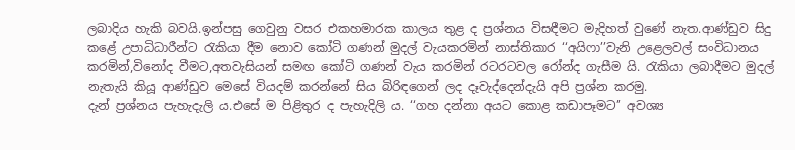ලබාදිය හැකි බවයි.ඉන්පසු ගෙවුනු වසර එකහමාරක කාලය තුළ ද ප්‍රශ්නය විසඳීමට මැදිහත් වුණේ නැත.ආණ්ඩුව සිදු කළේ උපාධිධාරීන්ට රැකියා දීම නොව කෝටි ගණන් මුදල් වැයකරමින් නාස්තිකාර ‘‘අයිෆා’’වැනි උළෙලවල් සංවිධානය කරමින්,විනෝද වීමට,අතවැසියන් සමඟ කෝටි ගණන් වැය කරමින් රටරටවල රෝන්ද ගැසීම යි. රැකියා ලබාදීමට මුදල් නැතැයි කියූ ආණ්ඩුව මෙසේ වියදම් කරන්නේ සිය බිරිඳගෙන් ලද දෑවැද්දෙන්දැයි අපි ප්‍රශ්න කරමු.
දැන් ප්‍රශ්නය පැහැදැලි ය.එසේ ම පිළිතුර ද පැහැදිලි ය. ‘‘ගහ දන්නා අයට කොළ කඩාපෑමට’’ අවශ්‍ය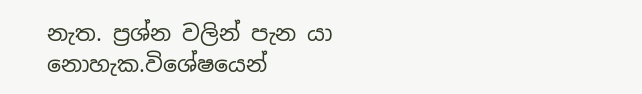නැත. ප්‍රශ්න වලින් පැන යා නොහැක.විශේෂයෙන්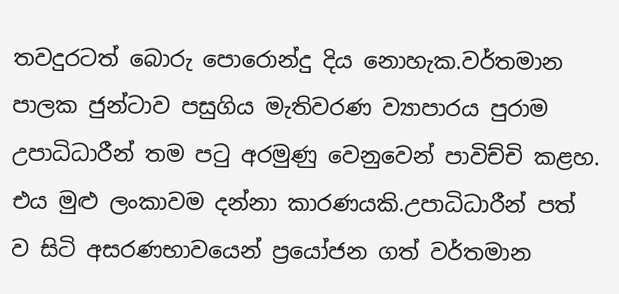තවදුරටත් බොරු පොරොන්දු දිය නොහැක.වර්තමාන පාලක ජුන්ටාව පසුගිය මැතිවරණ ව්‍යාපාරය පුරාම උපාධිධාරීන් තම පටු අරමුණු වෙනුවෙන් පාවිච්චි කළහ. එය මුළු ලංකාවම දන්නා කාරණයකි.උපාධිධාරීන් පත් ව සිටි අසරණභාවයෙන් ප්‍රයෝජන ගත් වර්තමාන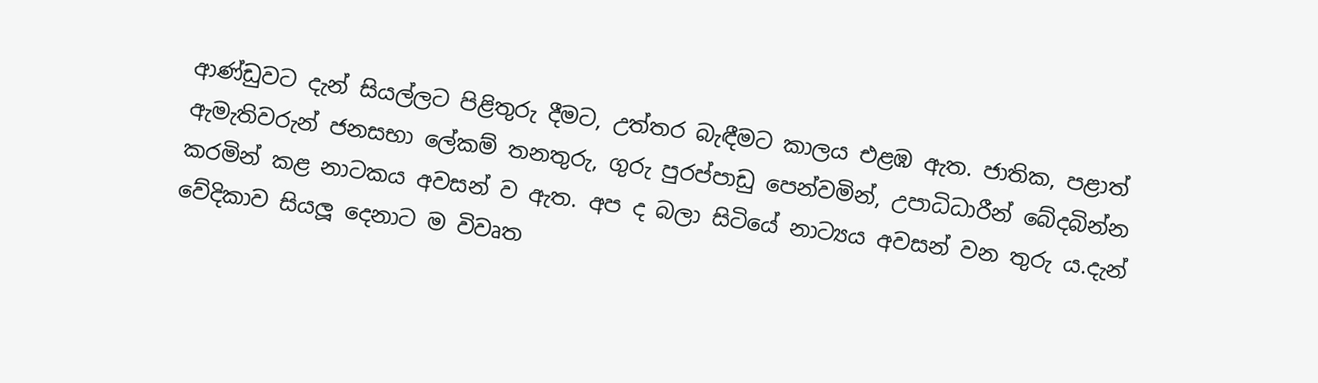ආණ්ඩුවට දැන් සියල්ලට පිළිතුරු දීමට, උත්තර බැඳීමට කාලය එළඹ ඇත. ජාතික, පළාත් ඇමැතිවරුන් ජනසභා ලේකම් තනතුරු, ගුරු පුරප්පාඩු පෙන්වමින්, උපාධිධාරීන් බේදබින්න කරමින් කළ නාටකය අවසන් ව ඇත. අප ද බලා සිටියේ නාට්‍යය අවසන් වන තුරු ය.දැන් වේදිකාව සියලූ දෙනාට ම විවෘත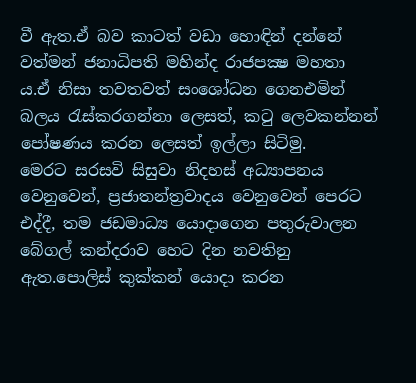වී ඇත.ඒ බව කාටත් වඩා හොඳින් දන්නේ වත්මන් ජනාධිපති මහින්ද රාජපක්‍ෂ මහතා ය.ඒ නිසා තවතවත් සංශෝධන ගෙනඑමින් බලය රැස්කරගන්නා ලෙසත්, කටු ලෙවකන්නන් පෝෂණය කරන ලෙසත් ඉල්ලා සිටිමු.
මෙරට සරසවි සිසුවා නිදහස් අධ්‍යාපනය වෙනුවෙන්, ප්‍රජාතන්ත්‍රවාදය වෙනුවෙන් පෙරට එද්දී, තම ජඩමාධ්‍ය යොදාගෙන පතුරුවාලන බේගල් කන්දරාව හෙට දින නවතිනු ඇත.පොලිස් කුක්කන් යොදා කරන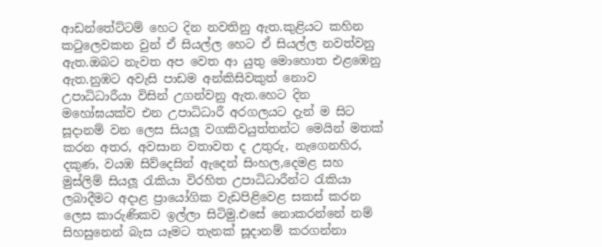ආඩන්තේට්ටම් හෙට දින නවතිනු ඇත.කුළියට කහින කටුලෙවකන වුන් ඒ සියල්ල හෙට ඒ සියල්ල නවත්වනු ඇත.ඔබට නැවත අප වෙත ආ යුතු මොහොත එළඹෙනු ඇත.නුඹට අවැසි පාඩම අන්කිසිවකුත් නොව උපාධිධාරීයා විසින් උගන්වනු ඇත.හෙට දින මහෝඝයක්ව එන උපාධිධාරී අරගලයට දැන් ම සිට සූදානම් වන ලෙස සියලූ වගකිවයුත්තන්ට මෙයින් මතක් කරන අතර, අවසාන වතාවත ද උතුරු, නැගෙනහිර, දකුණ, වයඹ සිව්දෙසින් ඇදෙන් සිංහල,දෙමළ සහ මුස්ලිම් සියලූ රැකියා විරහිත උපාධිධාරීන්ට රැකියා ලබාදීමට අදාළ ප්‍රායෝගික වැඩපිළිවෙළ සකස් කරන ලෙස කාරුණිකව ඉල්ලා සිටිමු.එසේ නොකරන්නේ නම් සිහසුනෙන් බැස යෑමට තැනක් සූදානම් කරගන්නා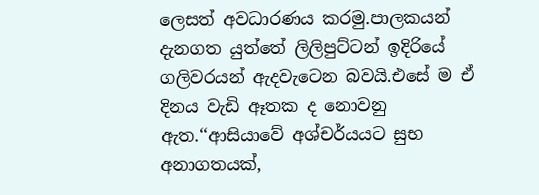ලෙසත් අවධාරණය කරමු.පාලකයන් දැනගත යුත්තේ ලිලිපුට්ටන් ඉදිරියේ ගලිවරයන් ඇදවැටෙන බවයි.එසේ ම ඒ දිනය වැඩි ඈතක ද නොවනු ඇත.‘‘ආසියාවේ අශ්චර්යයට සුභ අනාගතයක්,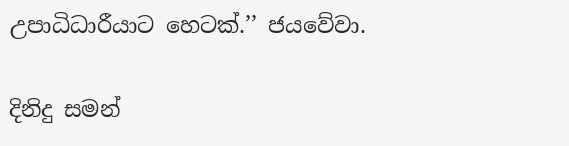උපාධිධාරීයාට හෙටක්.’’ ජයවේවා.

දිනිදු සමන්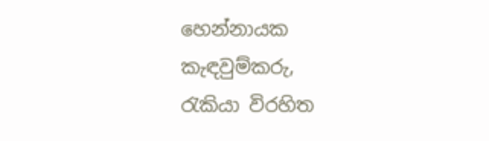හෙන්නායක
කැඳවුම්කරු,
රැකියා විරහිත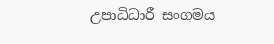උපාධිධාරී සංගමය